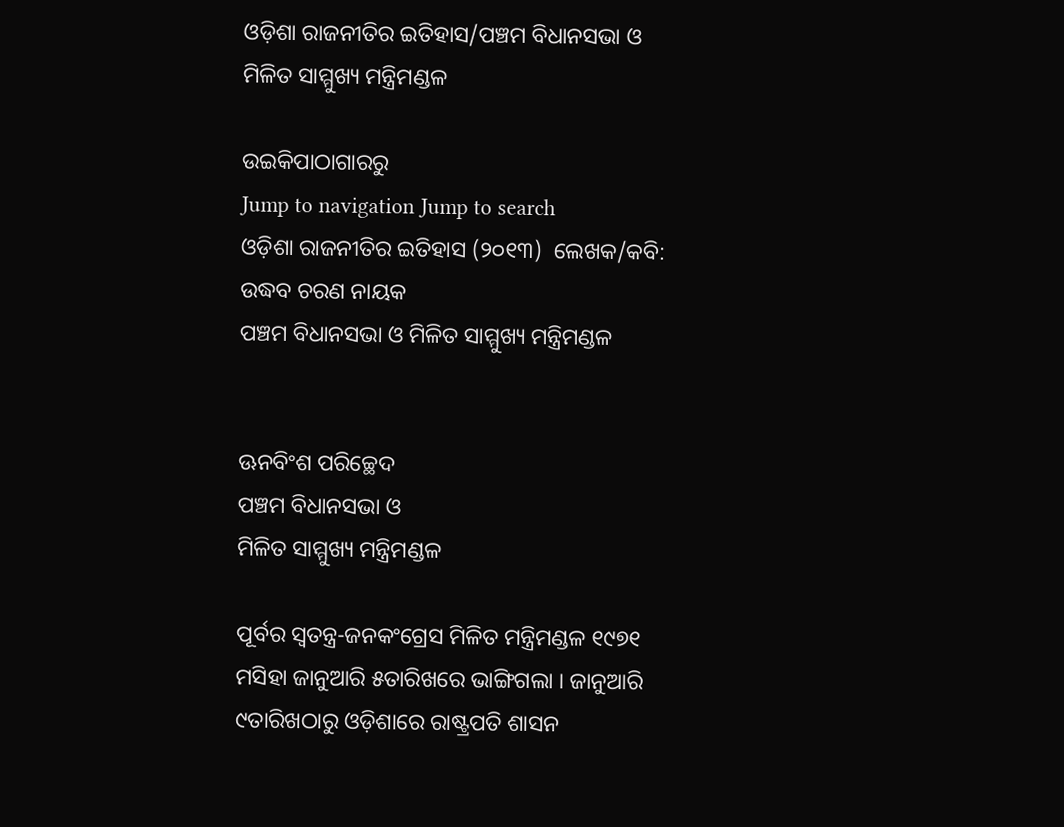ଓଡ଼ିଶା ରାଜନୀତିର ଇତିହାସ/ପଞ୍ଚମ ବିଧାନସଭା ଓ ମିଳିତ ସାମ୍ମୁଖ୍ୟ ମନ୍ତ୍ରିମଣ୍ଡଳ

ଉଇକିପାଠାଗାର‌ରୁ
Jump to navigation Jump to search
ଓଡ଼ିଶା ରାଜନୀତିର ଇତିହାସ (୨୦୧୩)  ଲେଖକ/କବି: ଉଦ୍ଧବ ଚରଣ ନାୟକ
ପଞ୍ଚମ ବିଧାନସଭା ଓ ମିଳିତ ସାମ୍ମୁଖ୍ୟ ମନ୍ତ୍ରିମଣ୍ଡଳ


ଊନବିଂଶ ପରିଚ୍ଛେଦ
ପଞ୍ଚମ ବିଧାନସଭା ଓ
ମିଳିତ ସାମ୍ମୁଖ୍ୟ ମନ୍ତ୍ରିମଣ୍ଡଳ

ପୂର୍ବର ସ୍ୱତନ୍ତ୍ର-ଜନକଂଗ୍ରେସ ମିଳିତ ମନ୍ତ୍ରିମଣ୍ଡଳ ୧୯୭୧ ମସିହା ଜାନୁଆରି ୫ତାରିଖରେ ଭାଙ୍ଗିଗଲା । ଜାନୁଆରି ୯ତାରିଖଠାରୁ ଓଡ଼ିଶାରେ ରାଷ୍ଟ୍ରପତି ଶାସନ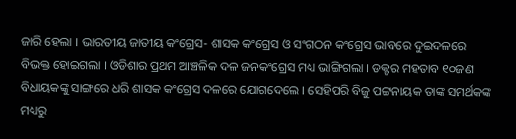ଜାରି ହେଲା । ଭାରତୀୟ ଜାତୀୟ କଂଗ୍ରେସ- ଶାସକ କଂଗ୍ରେସ ଓ ସଂଗଠନ କଂଗ୍ରେସ ଭାବରେ ଦୁଇଦଳରେ ବିଭକ୍ତ ହୋଇଗଲା । ଓଡିଶାର ପ୍ରଥମ ଆଞ୍ଚଳିକ ଦଳ ଜନକଂଗ୍ରେସ ମଧ୍ୟ ଭାଙ୍ଗିଗଲା । ଡକ୍ଟର ମହତାବ ୧୦ଜଣ ବିଧାୟକଙ୍କୁ ସାଙ୍ଗରେ ଧରି ଶାସକ କଂଗ୍ରେସ ଦଳରେ ଯୋଗଦେଲେ । ସେହିପରି ବିଜୁ ପଟ୍ଟନାୟକ ତାଙ୍କ ସମର୍ଥକଙ୍କ ମଧ୍ୟରୁ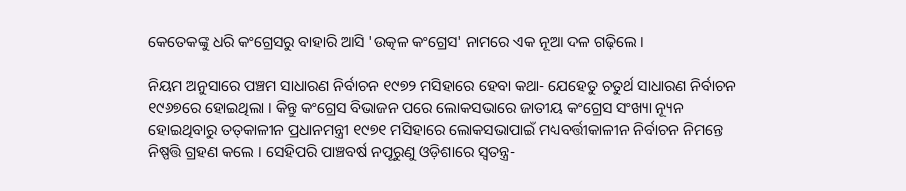କେତେକଙ୍କୁ ଧରି କଂଗ୍ରେସରୁ ବାହାରି ଆସି 'ଉତ୍କଳ କଂଗ୍ରେସ' ନାମରେ ଏକ ନୂଆ ଦଳ ଗଢ଼ିଲେ ।

ନିୟମ ଅନୁସାରେ ପଞ୍ଚମ ସାଧାରଣ ନିର୍ବାଚନ ୧୯୭୨ ମସିହାରେ ହେବା କଥା- ଯେହେତୁ ଚତୁର୍ଥ ସାଧାରଣ ନିର୍ବାଚନ ୧୯୬୭ରେ ହୋଇଥିଲା । କିନ୍ତୁ କଂଗ୍ରେସ ବିଭାଜନ ପରେ ଲୋକସଭାରେ ଜାତୀୟ କଂଗ୍ରେସ ସଂଖ୍ୟା ନ୍ୟୂନ ହୋଇଥିବାରୁ ତତ୍‍କାଳୀନ ପ୍ରଧାନମନ୍ତ୍ରୀ ୧୯୭୧ ମସିହାରେ ଲୋକସଭାପାଇଁ ମଧ୍ୟବର୍ତ୍ତୀକାଳୀନ ନିର୍ବାଚନ ନିମନ୍ତେ ନିଷ୍ପତ୍ତି ଗ୍ରହଣ କଲେ । ସେହିପରି ପାଞ୍ଚବର୍ଷ ନପୂରୁଣୁ ଓଡ଼ିଶାରେ ସ୍ୱତନ୍ତ୍ର-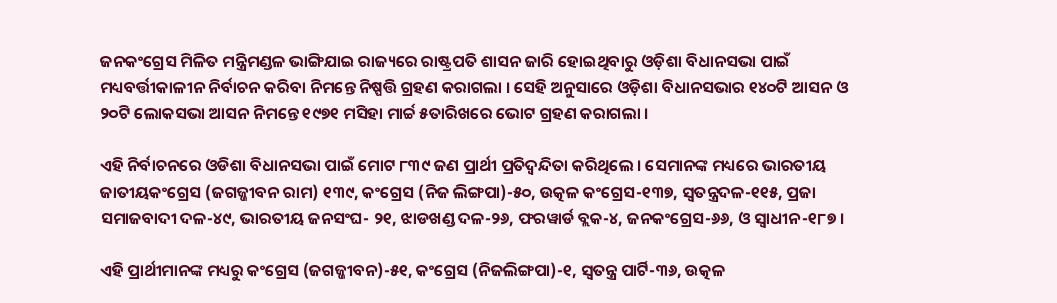ଜନକଂଗ୍ରେସ ମିଳିତ ମନ୍ତ୍ରିମଣ୍ଡଳ ଭାଙ୍ଗିଯାଇ ରାଜ୍ୟରେ ରାଷ୍ଟ୍ରପତି ଶାସନ ଜାରି ହୋଇଥିବାରୁ ଓଡ଼ିଶା ବିଧାନସଭା ପାଇଁ ମଧ୍ୟବର୍ତ୍ତୀକାଳୀନ ନିର୍ବାଚନ କରିବା ନିମନ୍ତେ ନିଷ୍ପତ୍ତି ଗ୍ରହଣ କରାଗଲା । ସେହି ଅନୁସାରେ ଓଡ଼ିଶା ବିଧାନସଭାର ୧୪୦ଟି ଆସନ ଓ ୨୦ଟି ଲୋକସଭା ଆସନ ନିମନ୍ତେ ୧୯୭୧ ମସିହା ମାର୍ଚ୍ଚ ୫ତାରିଖରେ ଭୋଟ ଗ୍ରହଣ କରାଗଲା ।

ଏହି ନିର୍ବାଚନରେ ଓଡିଶା ବିଧାନସଭା ପାଇଁ ମୋଟ ୮୩୯ ଜଣ ପ୍ରାର୍ଥୀ ପ୍ରତିଦ୍ୱନ୍ଦିତା କରିଥିଲେ । ସେମାନଙ୍କ ମଧ୍ୟରେ ଭାରତୀୟ ଜାତୀୟକଂଗ୍ରେସ (ଜଗଜ୍ଜୀବନ ରାମ) ୧୩୯, କଂଗ୍ରେସ (ନିଜ ଲିଙ୍ଗପା)-୫୦, ଉତ୍କଳ କଂଗ୍ରେସ-୧୩୭, ସ୍ୱତନ୍ତ୍ରଦଳ-୧୧୫, ପ୍ରଜା ସମାଜବାଦୀ ଦଳ-୪୯, ଭାରତୀୟ ଜନସଂଘ- ୨୧, ଝାଡଖଣ୍ଡ ଦଳ-୨୬, ଫରୱାର୍ଡ ବ୍ଲକ-୪, ଜନକଂଗ୍ରେସ-୬୬, ଓ ସ୍ୱାଧୀନ-୧୮୭ ।

ଏହି ପ୍ରାର୍ଥୀମାନଙ୍କ ମଧ୍ୟରୁ କଂଗ୍ରେସ (ଜଗଜ୍ଜୀବନ)-୫୧, କଂଗ୍ରେସ (ନିଜଲିଙ୍ଗପା)-୧, ସ୍ୱତନ୍ତ୍ର ପାର୍ଟି-୩୬, ଉତ୍କଳ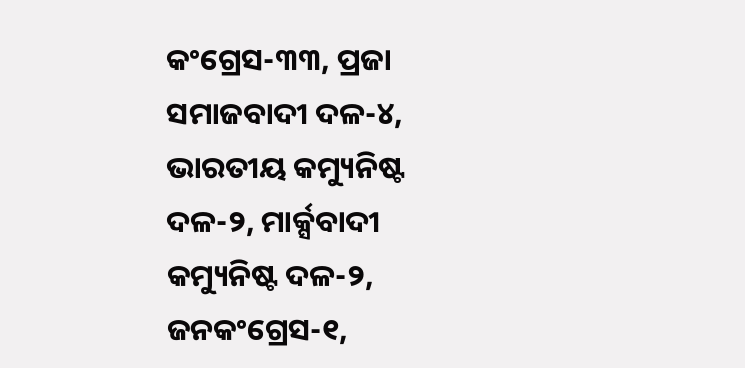କଂଗ୍ରେସ-୩୩, ପ୍ରଜା ସମାଜବାଦୀ ଦଳ-୪, ଭାରତୀୟ କମ୍ୟୁନିଷ୍ଟ ଦଳ-୨, ମାର୍କ୍ସବାଦୀ କମ୍ୟୁନିଷ୍ଟ ଦଳ-୨, ଜନକଂଗ୍ରେସ-୧,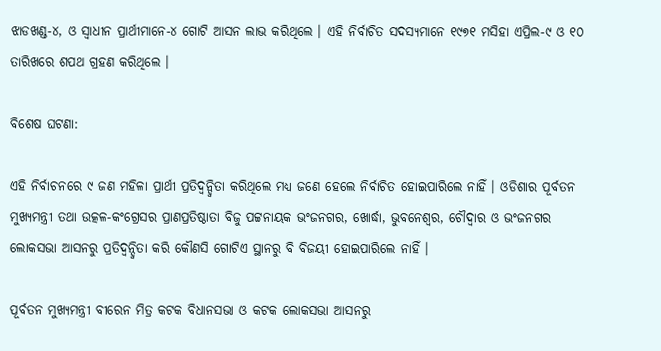ଝାଡଖଣ୍ଡ-୪, ଓ ସ୍ୱାଧୀନ ପ୍ରାର୍ଥୀମାନେ-୪ ଗୋଟି ଆସନ ଲାଭ କରିଥିଲେ । ଏହି ନିର୍ବାଚିତ ସଦସ୍ୟମାନେ ୧୯୭୧ ମସିହା ଏପ୍ରିଲ-୯ ଓ ୧୦ ତାରିଖରେ ଶପଥ ଗ୍ରହଣ କରିଥିଲେ ।

ବିଶେଷ ଘଟଣା:

ଏହି ନିର୍ବାଚନରେ ୯ ଜଣ ମହିଳା ପ୍ରାର୍ଥୀ ପ୍ରତିଦ୍ୱନ୍ଦ୍ୱିତା କରିଥିଲେ ମଧ୍ୟ ଜଣେ ହେଲେ ନିର୍ବାଚିତ ହୋଇପାରିଲେ ନାହିଁ । ଓଡିଶାର ପୂର୍ବତନ ମୁଖ୍ୟମନ୍ତ୍ରୀ ତଥା ଉତ୍କଳ-କଂଗ୍ରେସର ପ୍ରାଣପ୍ରତିଷ୍ଠାତା ବିଜୁ ପଟ୍ଟନାୟକ ଭଂଜନଗର, ଖୋର୍ଦ୍ଧା, ଭୁବନେଶ୍ୱର, ଚୌଦ୍ବାର ଓ ଭଂଜନଗର ଲୋକସଭା ଆସନରୁ ପ୍ରତିଦ୍ୱନ୍ଦ୍ୱିତା କରି କୌଣସି ଗୋଟିଏ ସ୍ଥାନରୁ ବି ବିଜୟୀ ହୋଇପାରିଲେ ନାହିଁ ।

ପୂର୍ବତନ ମୁଖ୍ୟମନ୍ତ୍ରୀ ବୀରେନ ମିତ୍ର କଟକ ବିଧାନସଭା ଓ କଟକ ଲୋକସଭା ଆସନରୁ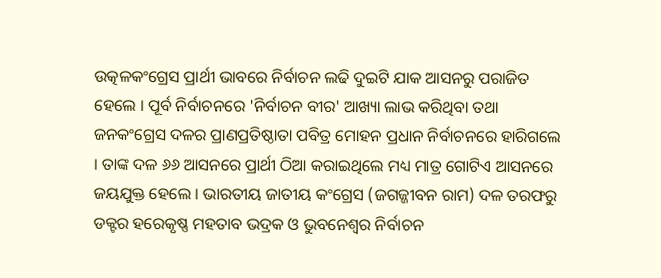ଉତ୍କଳକଂଗ୍ରେସ ପ୍ରାର୍ଥୀ ଭାବରେ ନିର୍ବାଚନ ଲଢି ଦୁଇଟି ଯାକ ଆସନରୁ ପରାଜିତ ହେଲେ । ପୂର୍ବ ନିର୍ବାଚନରେ 'ନିର୍ବାଚନ ବୀର' ଆଖ୍ୟା ଲାଭ କରିଥିବା ତଥା ଜନକଂଗ୍ରେସ ଦଳର ପ୍ରାଣପ୍ରତିଷ୍ଠାତା ପବିତ୍ର ମୋହନ ପ୍ରଧାନ ନିର୍ବାଚନରେ ହାରିଗଲେ । ତାଙ୍କ ଦଳ ୬୬ ଆସନରେ ପ୍ରାର୍ଥୀ ଠିଆ କରାଇଥିଲେ ମଧ୍ୟ ମାତ୍ର ଗୋଟିଏ ଆସନରେ ଜୟଯୁକ୍ତ ହେଲେ । ଭାରତୀୟ ଜାତୀୟ କଂଗ୍ରେସ (ଜଗଜ୍ଜୀବନ ରାମ) ଦଳ ତରଫରୁ ଡକ୍ଟର ହରେକୃଷ୍ଣ ମହତାବ ଭଦ୍ରକ ଓ ଭୁବନେଶ୍ୱର ନିର୍ବାଚନ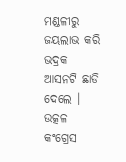ମଣ୍ଡଳୀରୁ ଜୟଲାଭ କରି ଭଦ୍ରକ ଆସନଟି ଛାଡି ଦେଲେ । ଉତ୍କଳ କଂଗ୍ରେସ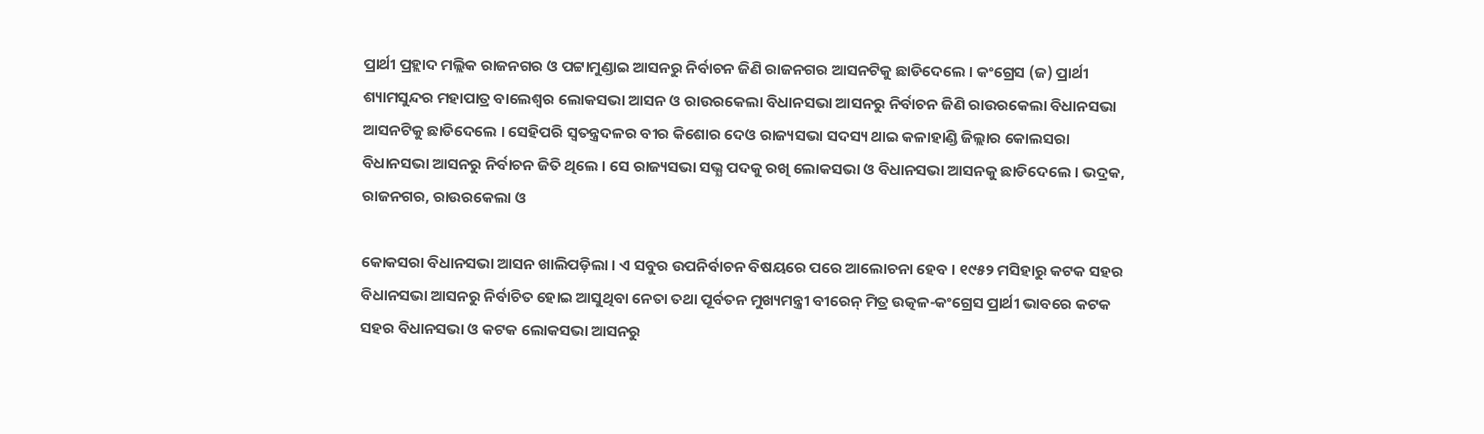ପ୍ରାର୍ଥୀ ପ୍ରହ୍ଲାଦ ମଲ୍ଲିକ ରାଜନଗର ଓ ପଟ୍ଟାମୁଣ୍ଡାଇ ଆସନରୁ ନିର୍ବାଚନ ଜିଣି ରାଜନଗର ଆସନଟିକୁ ଛାଡିଦେଲେ । କଂଗ୍ରେସ (ଜ) ପ୍ରାର୍ଥୀ ଶ୍ୟାମସୁନ୍ଦର ମହାପାତ୍ର ବାଲେଶ୍ୱର ଲୋକସଭା ଆସନ ଓ ରାଉରକେଲା ବିଧାନସଭା ଆସନରୁ ନିର୍ବାଚନ ଜିଣି ରାଉରକେଲା ବିଧାନସଭା ଆସନଟିକୁ ଛାଡିଦେଲେ । ସେହିପରି ସ୍ୱତନ୍ତ୍ରଦଳର ବୀର କିଶୋର ଦେଓ ରାଜ୍ୟସଭା ସଦସ୍ୟ ଥାଇ କଳାହାଣ୍ଡି ଜିଲ୍ଲାର କୋଲସରା ବିଧାନସଭା ଆସନରୁ ନିର୍ବାଚନ ଜିତି ଥିଲେ । ସେ ରାଜ୍ୟସଭା ସଭ୍ଯ ପଦକୁ ରଖି ଲୋକସଭା ଓ ବିଧାନସଭା ଆସନକୁ ଛାଡିଦେଲେ । ଭଦ୍ରକ, ରାଜନଗର, ରାଉରକେଲା ଓ

କୋକସରା ବିଧାନସଭା ଆସନ ଖାଲିପଡ଼ିଲା । ଏ ସବୁର ଉପନିର୍ବାଚନ ବିଷୟରେ ପରେ ଆଲୋଚନା ହେବ । ୧୯୫୨ ମସିହାରୁ କଟକ ସହର ବିଧାନସଭା ଆସନରୁ ନିର୍ବାଚିତ ହୋଇ ଆସୁଥିବା ନେତା ତ‌ଥା ପୂର୍ବତନ ମୁଖ୍ୟମନ୍ତ୍ରୀ ବୀରେନ୍‍ ମିତ୍ର ଉତ୍କଳ-କଂଗ୍ରେସ ପ୍ରାର୍ଥୀ ଭାବରେ କଟକ ସହର ବିଧାନସଭା ଓ କଟକ ଲୋକସଭା ଆସନରୁ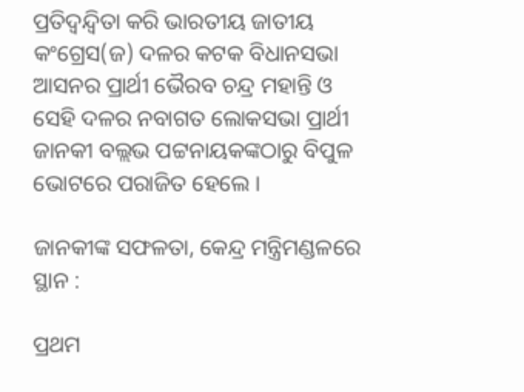ପ୍ରତିଦ୍ୱନ୍ଦ୍ୱିତା କରି ଭାରତୀୟ ଜାତୀୟ କଂଗ୍ରେସ(ଜ) ଦଳର କଟକ ବିଧାନସଭା ଆସନର ପ୍ରାର୍ଥୀ ଭୈରବ ଚନ୍ଦ୍ର ମହାନ୍ତି ଓ ସେହି ଦଳର ନବାଗତ ଲୋକସଭା ପ୍ରାର୍ଥୀ ଜାନକୀ ବଲ୍ଲଭ ପଟ୍ଟନାୟକଙ୍କଠାରୁ ବିପୁଳ ଭୋଟରେ ପରାଜିତ ହେଲେ ।

ଜାନକୀଙ୍କ ସଫଳତା, କେନ୍ଦ୍ର ମନ୍ତ୍ରିମଣ୍ଡଳରେ ସ୍ଥାନ :

ପ୍ରଥମ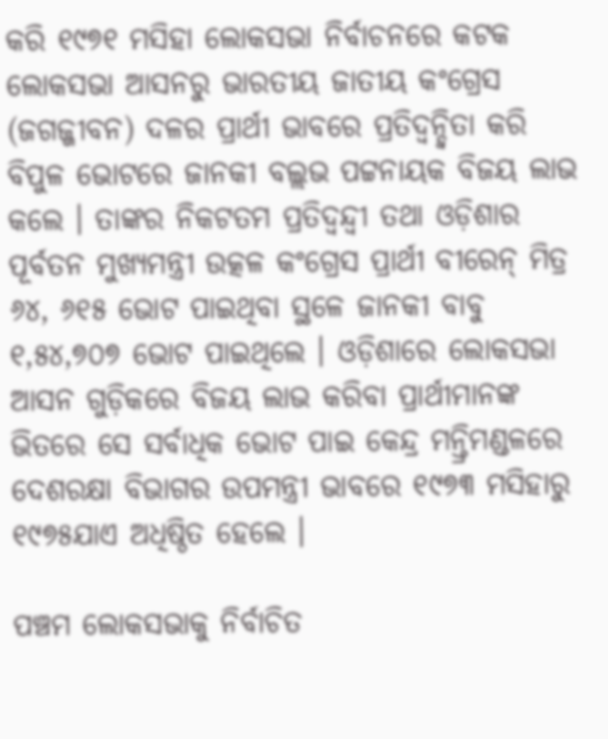କରି ୧୯୭୧ ମସିହା ଲୋକସଭା ନିର୍ବାଚନରେ କଟକ ଲୋକସଭା ଆସନରୁ ଭାରତୀୟ ଜାତୀୟ କଂଗ୍ରେସ (ଜଗଜ୍ଜୀବନ) ଦଳର ପ୍ରାର୍ଥୀ ଭାବରେ ପ୍ରତିଦ୍ୱନ୍ଦ୍ୱିତା କରି ବିପୁଳ ଭୋଟରେ ଜାନକୀ ବଲ୍ଲଭ ପଟ୍ଟନାୟକ ବିଜୟ ଲାଭ କଲେ । ତାଙ୍କର ନିକଟତମ ପ୍ରତିଦ୍ୱନ୍ଦ୍ୱୀ ତ‌ଥା ଓଡ଼ିଶାର ପୂର୍ବତନ ମୁଖ୍ୟମନ୍ତ୍ରୀ ଉତ୍କଳ କଂଗ୍ରେସ ପ୍ରାର୍ଥୀ ବୀରେନ୍‍ ମିତ୍ର ୬୪, ୬୧୫ ଭୋଟ ପାଇଥିବା ସ୍ଥଳେ ଜାନକୀ ବାବୁ ୧,୫୪,୭୦୭ ଭୋଟ ପାଇଥିଲେ । ଓଡ଼ିଶାରେ ଲୋକସଭା ଆସନ ଗୁଡ଼ିକରେ ବିଜୟ ଲାଭ କରିବା ପ୍ରାର୍ଥୀମାନଙ୍କ ଭିତରେ ସେ ସର୍ବାଧିକ ଭୋଟ ପାଇ କେନ୍ଦ୍ର ମନ୍ତ୍ରିମଣ୍ଡଳରେ ଦେଶରକ୍ଷା ବିଭାଗର ଉପମନ୍ତ୍ରୀ ଭାବରେ ୧୯୭୩ ମସିହାରୁ ୧୯୭୫ଯାଏ ଅଧିଷ୍ଠିତ ହେଲେ ।

ପଞ୍ଚମ ଲୋକସଭାକୁ ନିର୍ବାଚିତ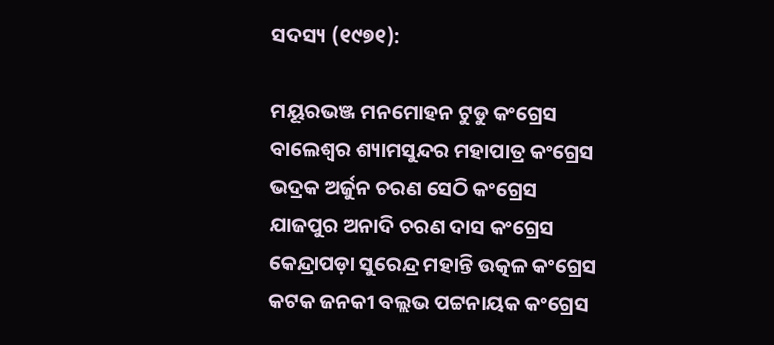ସଦସ୍ୟ (୧୯୭୧):

ମୟୂରଭଞ୍ଜ ମନମୋହନ ଟୁଡୁ କଂଗ୍ରେସ
ବାଲେଶ୍ୱର ଶ୍ୟାମସୁନ୍ଦର ମହାପାତ୍ର କଂଗ୍ରେସ
ଭଦ୍ରକ ଅର୍ଜୁନ ଚରଣ ସେଠି କଂଗ୍ରେସ
ଯାଜପୁର ଅନାଦି ଚରଣ ଦାସ କଂଗ୍ରେସ
କେନ୍ଦ୍ରାପଡ଼ା ସୁରେନ୍ଦ୍ର ମହାନ୍ତି ଉତ୍କଳ କଂଗ୍ରେସ
କଟକ ଜନକୀ ବଲ୍ଲଭ ପଟ୍ଟନାୟକ କଂଗ୍ରେସ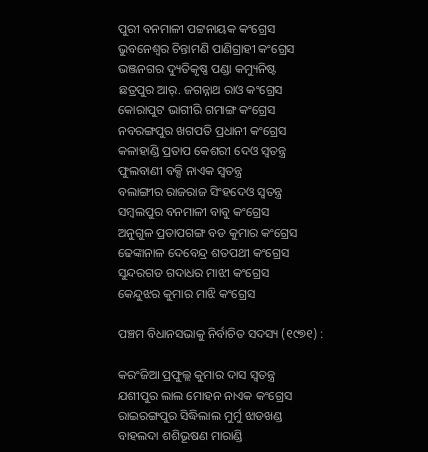ପୁରୀ ବନମାଳୀ ପଟ୍ଟନାୟକ କଂଗ୍ରେସ
ଭୁବନେଶ୍ୱର ଚିନ୍ତାମଣି ପାଣିଗ୍ରାହୀ କଂଗ୍ରେସ
ଭଞ୍ଜନଗର ଦ୍ୟୁତିକୃଷ୍ଣ ପଣ୍ଡା କମ୍ୟୁନିଷ୍ଟ
ଛତ୍ରପୁର ଆର୍‍. ଜଗନ୍ନାଥ ରାଓ କଂଗ୍ରେସ
କୋରାପୁଟ ଭାଗୀରି ଗମାଙ୍ଗ କଂଗ୍ରେସ
ନବରଙ୍ଗପୁର ଖଗପତି ପ୍ରଧାନୀ କଂଗ୍ରେସ
କଳାହାଣ୍ଡି ପ୍ରତାପ କେଶରୀ ଦେଓ ସ୍ୱତନ୍ତ୍ର
ଫୁଲବାଣୀ ବକ୍ସି ନାଏକ ସ୍ୱତନ୍ତ୍ର
ବଲାଙ୍ଗୀର ରାଜରାଜ ସିଂହଦେଓ ସ୍ୱତନ୍ତ୍ର
ସମ୍ବଲପୁର ବନମାଳୀ ବାବୁ କଂଗ୍ରେସ
ଅନୁଗୁଳ ପ୍ରତାପଗଙ୍ଗ ବଡ କୁମାର କଂଗ୍ରେସ
ଢେଙ୍କାନାଳ ଦେବେନ୍ଦ୍ର ଶତପଥୀ କଂଗ୍ରେସ
ସୁନ୍ଦରଗଡ ଗଦାଧର ମାଝୀ କଂଗ୍ରେସ
କେନ୍ଦୁଝର କୁମାର ମାଝି କଂଗ୍ରେସ

ପଞ୍ଚମ ବିଧାନସଭାକୁ ନିର୍ବାଚିତ ସଦସ୍ୟ (୧୯୭୧) :

କରଂଜିଆ ପ୍ରଫୁଲ୍ଲ କୁମାର ଦାସ ସ୍ୱତନ୍ତ୍ର
ଯଶୀପୁର ଲାଲ ମୋହନ ନାଏକ କଂଗ୍ରେସ
ରାଇରଙ୍ଗପୁର ସିଦ୍ଧିଲାଲ ମୁର୍ମୁ ଝାଡଖଣ୍ଡ
ବାହଲଦା ଶଶିଭୂଷଣ ମାରାଣ୍ଡି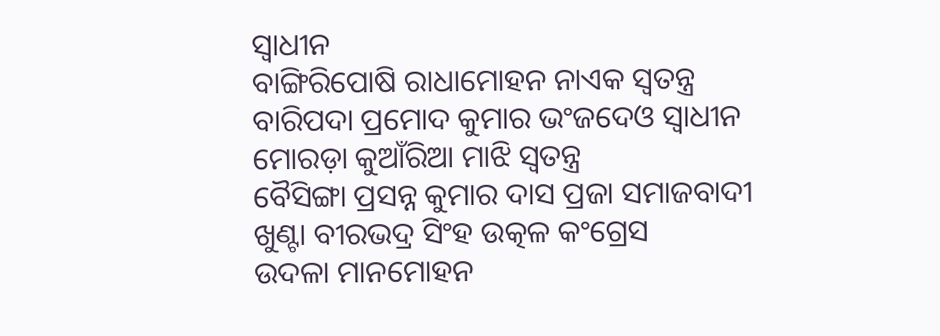ସ୍ୱାଧୀନ
ବାଙ୍ଗିରିପୋଷି ରାଧାମୋହନ ନାଏକ ସ୍ୱତନ୍ତ୍ର
ବାରିପଦା ପ୍ରମୋଦ କୁମାର ଭଂଜଦେଓ ସ୍ୱାଧୀନ
ମୋରଡ଼ା କୁଆଁରିଆ ମାଝି ସ୍ୱତନ୍ତ୍ର
ବୈସିଙ୍ଗା ପ୍ରସନ୍ନ କୁମାର ଦାସ ପ୍ରଜା ସମାଜବାଦୀ
ଖୁଣ୍ଟା ବୀରଭଦ୍ର ସିଂହ ଉତ୍କଳ କଂଗ୍ରେସ
ଉଦଳା ମାନମୋହନ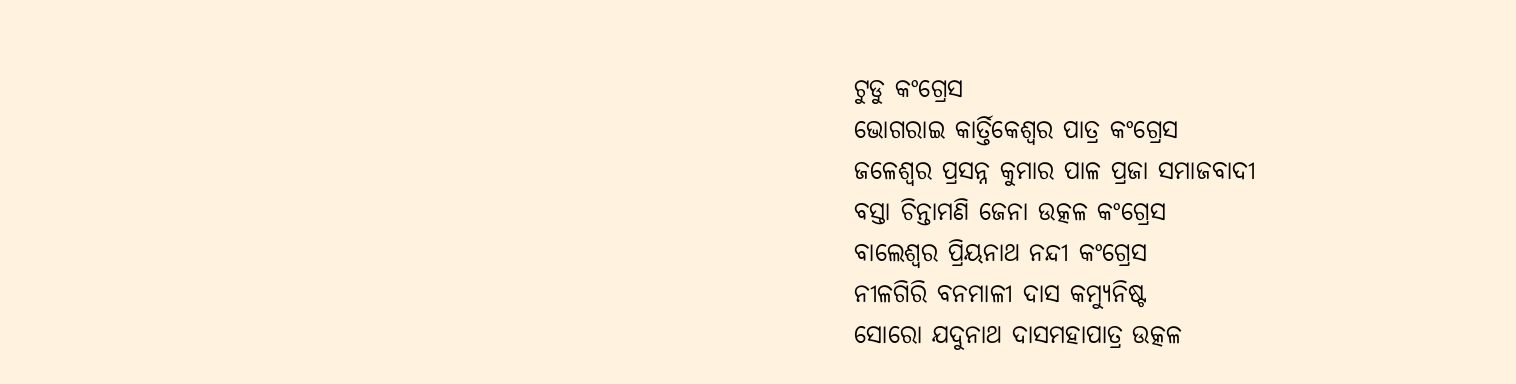ଟୁଡୁ କଂଗ୍ରେସ
ଭୋଗରାଇ କାର୍ତ୍ତିକେଶ୍ୱର ପାତ୍ର କଂଗ୍ରେସ
ଜଳେଶ୍ୱର ପ୍ରସନ୍ନ କୁମାର ପାଳ ପ୍ରଜା ସମାଜବାଦୀ
ବସ୍ତା ଚିନ୍ତାମଣି ଜେନା ଉତ୍କଳ କଂଗ୍ରେସ
ବାଲେଶ୍ୱର ପ୍ରିୟନାଥ ନନ୍ଦୀ କଂଗ୍ରେସ
ନୀଳଗିରି ବନମାଳୀ ଦାସ କମ୍ୟୁନିଷ୍ଟ
ସୋରୋ ଯଦୁନାଥ ଦାସମହାପାତ୍ର ଉତ୍କଳ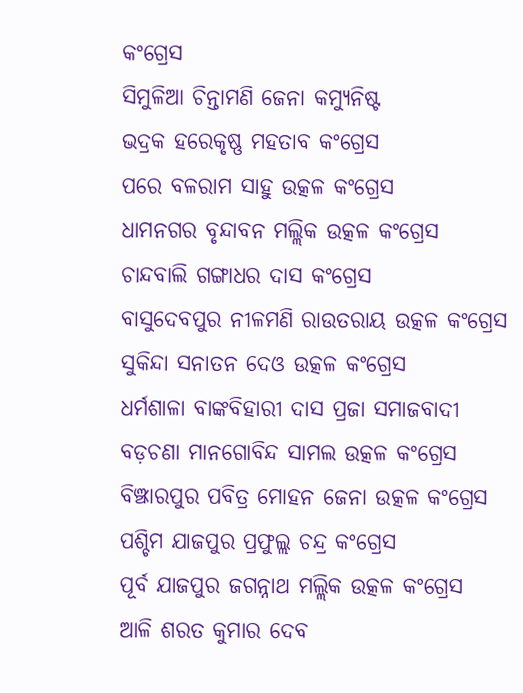କଂଗ୍ରେସ
ସିମୁଳିଆ ଚିନ୍ତାମଣି ଜେନା କମ୍ୟୁନିଷ୍ଟ
ଭଦ୍ରକ ହରେକୃଷ୍ଣ ମହତାବ କଂଗ୍ରେସ
ପରେ ବଳରାମ ସାହୁ ଉତ୍କଳ କଂଗ୍ରେସ
ଧାମନଗର ବୃନ୍ଦାବନ ମଲ୍ଲିକ ଉତ୍କଳ କଂଗ୍ରେସ
ଚାନ୍ଦବାଲି ଗଙ୍ଗାଧର ଦାସ କଂଗ୍ରେସ
ବାସୁଦେବପୁର ନୀଳମଣି ରାଉତରାୟ ଉତ୍କଳ କଂଗ୍ରେସ
ସୁକିନ୍ଦା ସନାତନ ଦେଓ ଉତ୍କଳ କଂଗ୍ରେସ
ଧର୍ମଶାଳା ବାଙ୍କବିହାରୀ ଦାସ ପ୍ରଜା ସମାଜବାଦୀ
ବଡ଼ଚଣା ମାନଗୋବିନ୍ଦ ସାମଲ ଉତ୍କଳ କଂଗ୍ରେସ
ବିଞ୍ଝାରପୁର ପବିତ୍ର ମୋହନ ଜେନା ଉତ୍କଳ କଂଗ୍ରେସ
ପଶ୍ଚିମ ଯାଜପୁର ପ୍ରଫୁଲ୍ଲ ଚନ୍ଦ୍ର କଂଗ୍ରେସ
ପୂର୍ବ ଯାଜପୁର ଜଗନ୍ନାଥ ମଲ୍ଲିକ ଉତ୍କଳ କଂଗ୍ରେସ
ଆଳି ଶରତ କୁମାର ଦେବ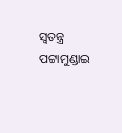ସ୍ୱତନ୍ତ୍ର
ପଟ୍ଟାମୁଣ୍ଡାଇ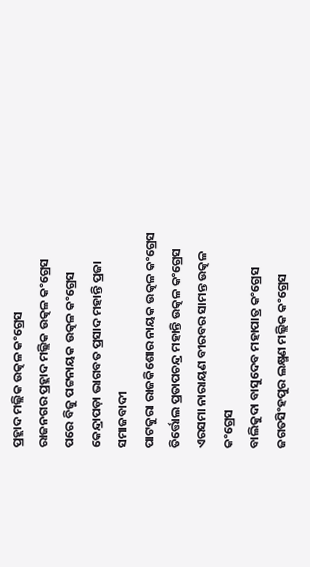ପ୍ରହ୍ଲାଦ ମଲ୍ଲିକ ଉତ୍କଳ କଂଗ୍ରେସ
ରାଜନଗର ପ୍ରହ୍ଲାଦ ମଲ୍ଲିକ ଉତ୍କଳ କଂଗ୍ରେସ
ପରେ ବିଜୁ ପଟ୍ଟନାୟକ ଉତ୍କଳ କଂଗ୍ରେସ
କେନ୍ଦ୍ରାପଡ଼ା ଭାଗବତ ପ୍ରସାଦ ମହାନ୍ତି ପ୍ରଜା ସମାଜବାଦୀ
ପାଟକୁରା ରାଜକିଶୋର ନାୟକ ଉତ୍କଳ କଂଗ୍ରେସ
ତିର୍ତ୍ତୋଲ ପ୍ରତାପଚନ୍ଦ୍ର ମହାନ୍ତି ଉତ୍କଳ କଂଗ୍ରେସ
ଏରସମା ନାରାୟଣ ବୀରବର ସାମନ୍ତ ଉତ୍କଳ କଂଗ୍ରେସ
ବାଲିକୁଦା ବାସୁଦେବ ମହାପାତ୍ର କଂଗ୍ରେସ
ଜଗତସିଂହପୁର ଲକ୍ଷ୍ମଣ ମଲ୍ଲିକ କଂଗ୍ରେସ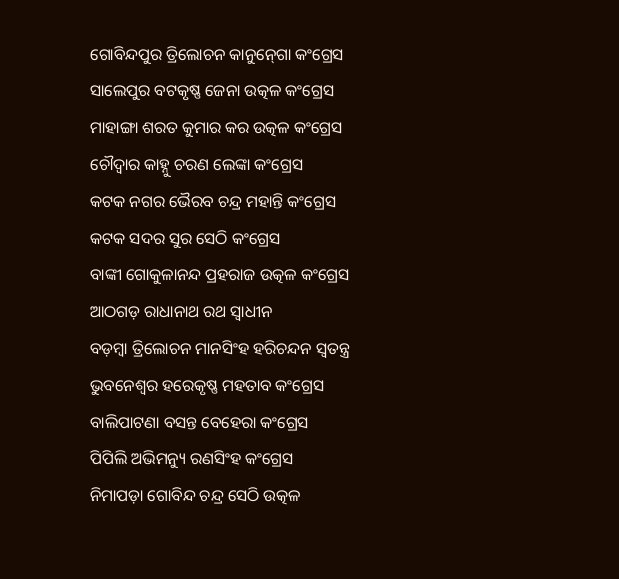ଗୋବିନ୍ଦପୁର ତ୍ରିଲୋଚନ କାନୁନ୍‍ଗୋ କଂଗ୍ରେସ
ସାଲେପୁର ବଟକୃଷ୍ଣ ଜେନା ଉତ୍କଳ କଂଗ୍ରେସ
ମାହାଙ୍ଗା ଶରତ କୁମାର କର ଉତ୍କଳ କଂଗ୍ରେସ
ଚୌଦ୍ୱାର କାହ୍ନୁ ଚରଣ ଲେଙ୍କା କଂଗ୍ରେସ
କଟକ ନଗର ଭୈରବ ଚନ୍ଦ୍ର ମହାନ୍ତି କଂଗ୍ରେସ
କଟକ ସଦର ସୁର ସେଠି କଂଗ୍ରେସ
ବାଙ୍କୀ ଗୋକୁଳାନନ୍ଦ ପ୍ରହରାଜ ଉତ୍କଳ କଂଗ୍ରେସ
ଆଠଗଡ଼ ରାଧାନାଥ ରଥ ସ୍ୱାଧୀନ
ବଡ଼ମ୍ବା ତ୍ରିଲୋଚନ ମାନସିଂହ ହରିଚନ୍ଦନ ସ୍ୱତନ୍ତ୍ର
ଭୁବନେଶ୍ୱର ହରେକୃଷ୍ଣ ମହତାବ କଂଗ୍ରେସ
ବାଲିପାଟଣା ବସନ୍ତ ବେହେରା କଂଗ୍ରେସ
ପିପିଲି ଅଭିମନ୍ୟୁ ରଣସିଂହ କଂଗ୍ରେସ
ନିମାପଡ଼ା ଗୋବିନ୍ଦ ଚନ୍ଦ୍ର ସେଠି ଉତ୍କଳ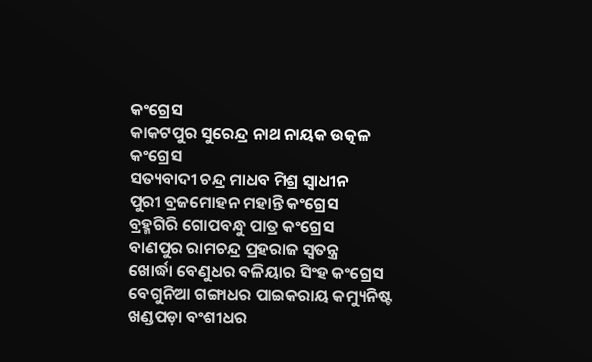କଂଗ୍ରେସ
କାକଟପୁର ସୁରେନ୍ଦ୍ର ନାଥ ନାୟକ ଉତ୍କଳ କଂଗ୍ରେସ
ସତ୍ୟବାଦୀ ଚନ୍ଦ୍ର ମାଧବ ମିଶ୍ର ସ୍ୱାଧୀନ
ପୁରୀ ବ୍ରଜମୋହନ ମହାନ୍ତି କଂଗ୍ରେସ
ବ୍ରହ୍ମଗିରି ଗୋପବନ୍ଧୁ ପାତ୍ର କଂଗ୍ରେସ
ବାଣପୁର ରାମଚନ୍ଦ୍ର ପ୍ରହରାଜ ସ୍ୱତନ୍ତ୍ର
ଖୋର୍ଦ୍ଧା ବେଣୁଧର ବଳିୟାର ସିଂହ କଂଗ୍ରେସ
ବେଗୁନିଆ ଗଙ୍ଗାଧର ପାଇକରାୟ କମ୍ୟୁନିଷ୍ଟ
ଖଣ୍ଡପଡ଼ା ବଂଶୀଧର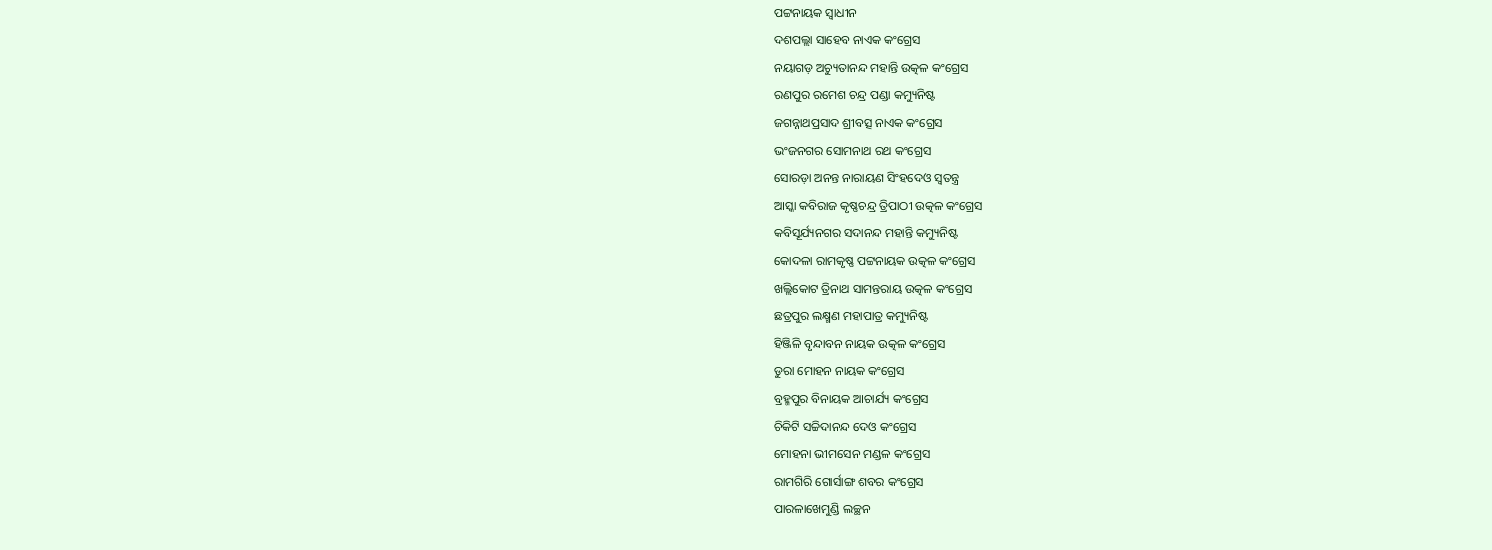ପଟ୍ଟନାୟକ ସ୍ୱାଧୀନ
ଦଶପଲ୍ଲା ସାହେବ ନାଏକ କଂଗ୍ରେସ
ନୟାଗଡ଼ ଅଚ୍ୟୁତାନନ୍ଦ ମହାନ୍ତି ଉତ୍କଳ କଂଗ୍ରେସ
ରଣପୁର ରମେଶ ଚନ୍ଦ୍ର ପଣ୍ଡା କମ୍ୟୁନିଷ୍ଟ
ଜଗନ୍ନାଥପ୍ରସାଦ ଶ୍ରୀବତ୍ସ ନାଏକ କଂଗ୍ରେସ
ଭଂଜନଗର ସୋମନାଥ ରଥ କଂଗ୍ରେସ
ସୋରଡ଼ା ଅନନ୍ତ ନାରାୟଣ ସିଂହଦେଓ ସ୍ୱତନ୍ତ୍ର
ଆସ୍କା କବିରାଜ କୃଷ୍ଣଚନ୍ଦ୍ର ତ୍ରିପାଠୀ ଉତ୍କଳ କଂଗ୍ରେସ
କବିସୂର୍ଯ୍ୟନଗର ସଦାନନ୍ଦ ମହାନ୍ତି କମ୍ୟୁନିଷ୍ଟ
କୋଦଳା ରାମକୃଷ୍ଣ ପଟ୍ଟନାୟକ ଉତ୍କଳ କଂଗ୍ରେସ
ଖଲ୍ଲିକୋଟ ତ୍ରିନାଥ ସାମନ୍ତରାୟ ଉତ୍କଳ କଂଗ୍ରେସ
ଛତ୍ରପୁର ଲକ୍ଷ୍ମଣ ମହାପାତ୍ର କମ୍ୟୁନିଷ୍ଟ
ହିଞ୍ଜିଳି ବୃନ୍ଦାବନ ନାୟକ ଉତ୍କଳ କଂଗ୍ରେସ
ଡୁରା ମୋହନ ନାୟକ କଂଗ୍ରେସ
ବ୍ରହ୍ମପୁର ବିନାୟକ ଆଚାର୍ଯ୍ୟ କଂଗ୍ରେସ
ଚିକିଟି ସଚ୍ଚିଦାନନ୍ଦ ଦେଓ କଂଗ୍ରେସ
ମୋହନା ଭୀମସେନ ମଣ୍ଡଳ କଂଗ୍ରେସ
ରାମଗିରି ଗୋର୍ସାଙ୍ଗ ଶବର କଂଗ୍ରେସ
ପାରଳାଖେମୁଣ୍ଡି ଲଚ୍ଛନ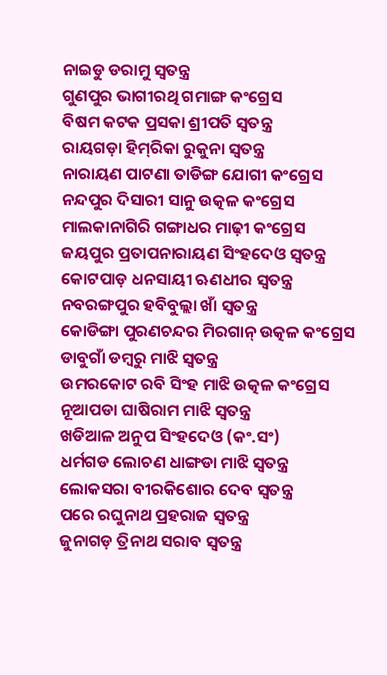ନାଇଡୁ ଡରାମୁ ସ୍ୱତନ୍ତ୍ର
ଗୁଣପୁର ଭାଗୀରଥି ଗମାଙ୍ଗ କଂଗ୍ରେସ
ବିଷମ କଟକ ପ୍ରସକା ଶ୍ରୀପତି ସ୍ୱତନ୍ତ୍ର
ରାୟଗଡ଼ା ହିମ୍‍ରିକା ରୁକୁନା ସ୍ୱତନ୍ତ୍ର
ନାରାୟଣ ପାଟଣା ତାଡିଙ୍ଗ ଯୋଗୀ କଂଗ୍ରେସ
ନନ୍ଦପୁର ଦିସାରୀ ସାନୁ ଉତ୍କଳ କଂଗ୍ରେସ
ମାଲକାନାଗିରି ଗଙ୍ଗାଧର ମାଢ଼ୀ କଂଗ୍ରେସ
ଜୟପୁର ପ୍ରତାପନାରାୟଣ ସିଂହଦେଓ ସ୍ୱତନ୍ତ୍ର
କୋଟପାଡ଼ ଧନସାୟୀ ଋଣଧୀର ସ୍ୱତନ୍ତ୍ର
ନବରଙ୍ଗପୁର ହବିବୁଲ୍ଲା ଖାଁ ସ୍ୱତନ୍ତ୍ର
କୋଡିଙ୍ଗା ପୁରଣଚନ୍ଦର ମିରଗାନ୍ ଉତ୍କଳ କଂଗ୍ରେସ
ଡାବୁଗାଁ ଡମ୍ବରୁ ମାଝି ସ୍ୱତନ୍ତ୍ର
ଉମରକୋଟ ରବି ସିଂହ ମାଝି ଉତ୍କଳ କଂଗ୍ରେସ
ନୂଆପଡା ଘାଷିରାମ ମାଝି ସ୍ୱତନ୍ତ୍ର
ଖଡିଆଳ ଅନୁପ ସିଂହଦେଓ (କଂ.ସଂ)
ଧର୍ମଗଡ ଲୋଚଣ ଧାଙ୍ଗଡା ମାଝି ସ୍ୱତନ୍ତ୍ର
ଲୋକସରା ବୀରକିଶୋର ଦେବ ସ୍ୱତନ୍ତ୍ର
ପରେ ରଘୁନାଥ ପ୍ରହରାଜ ସ୍ୱତନ୍ତ୍ର
ଜୁନାଗଡ଼ ତ୍ରିନାଥ ସରାବ ସ୍ୱତନ୍ତ୍ର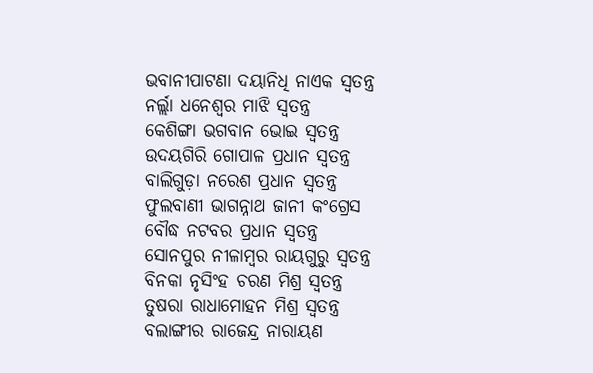ଭବାନୀପାଟଣା ଦୟାନିଧି ନାଏକ ସ୍ୱତନ୍ତ୍ର
ନର୍ଲ୍ଲା ଧନେଶ୍ୱର ମାଝି ସ୍ୱତନ୍ତ୍ର
କେଶିଙ୍ଗା ଭଗବାନ ଭୋଇ ସ୍ୱତନ୍ତ୍ର
ଉଦୟଗିରି ଗୋପାଳ ପ୍ରଧାନ ସ୍ୱତନ୍ତ୍ର
ବାଲିଗୁଡ଼ା ନରେଶ ପ୍ରଧାନ ସ୍ୱତନ୍ତ୍ର
ଫୁଲବାଣୀ ଭାଗନ୍ନାଥ ଜାନୀ କଂଗ୍ରେସ
ବୌଦ୍ଧ ନଟବର ପ୍ରଧାନ ସ୍ୱତନ୍ତ୍ର
ସୋନପୁର ନୀଳାମ୍ବର ରାୟଗୁରୁ ସ୍ୱତନ୍ତ୍ର
ବିନକା ନୃସିଂହ ଚରଣ ମିଶ୍ର ସ୍ୱତନ୍ତ୍ର
ତୁଷରା ରାଧାମୋହନ ମିଶ୍ର ସ୍ୱତନ୍ତ୍ର
ବଲାଙ୍ଗୀର ରାଜେନ୍ଦ୍ର ନାରାୟଣ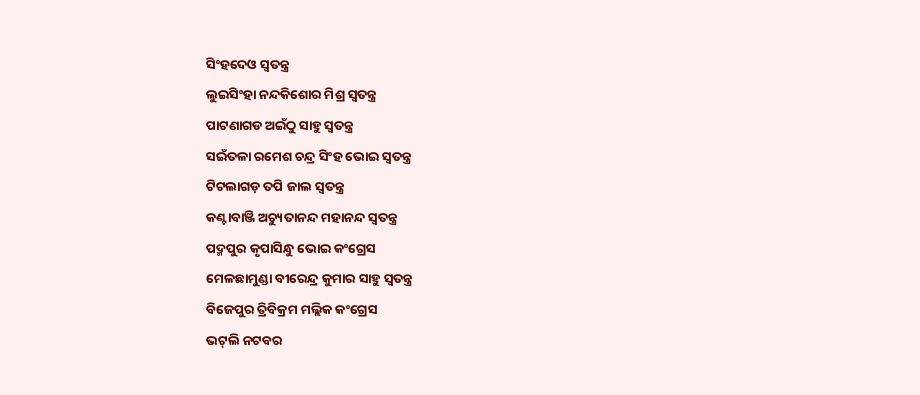ସିଂହଦେଓ ସ୍ୱତନ୍ତ୍ର
ଲୁଇସିଂହା ନନ୍ଦକିଶୋର ମିଶ୍ର ସ୍ୱତନ୍ତ୍ର
ପାଟଣାଗଡ ଅଇଁଠୁ ସାହୁ ସ୍ୱତନ୍ତ୍ର
ସଇଁତଳା ରମେଶ ଚନ୍ଦ୍ର ସିଂହ ଭୋଇ ସ୍ୱତନ୍ତ୍ର
ଟିଟଲାଗଡ଼ ତପି ଜାଲ ସ୍ୱତନ୍ତ୍ର
କଣ୍ଟାବାଞ୍ଜି ଅଚ୍ୟୁତାନନ୍ଦ ମହାନନ୍ଦ ସ୍ୱତନ୍ତ୍ର
ପଦ୍ମପୁର କୃପାସିନ୍ଧୁ ଭୋଇ କଂଗ୍ରେସ
ମେଳଛାମୁଣ୍ଡା ବୀରେନ୍ଦ୍ର କୁମାର ସାହୁ ସ୍ୱତନ୍ତ୍ର
ବିଜେପୁର ତ୍ରିବିକ୍ରମ ମଲ୍ଲିକ କଂଗ୍ରେସ
ଭଟ୍‍ଲି ନଟବର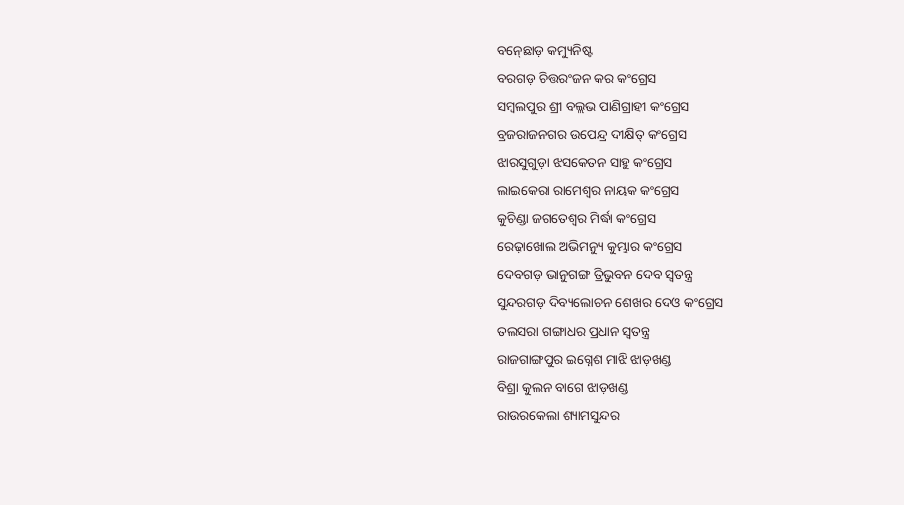ବନ୍‍ଛୋଡ଼ କମ୍ୟୁନିଷ୍ଟ
ବରଗଡ଼ ଚିତ୍ତରଂଜନ କର କଂଗ୍ରେସ
ସମ୍ବଲପୁର ଶ୍ରୀ ବଲ୍ଲଭ ପାଣିଗ୍ରାହୀ କଂଗ୍ରେସ
ବ୍ରଜରାଜନଗର ଉପେନ୍ଦ୍ର ଦୀକ୍ଷିତ୍‍ କଂଗ୍ରେସ
ଝାରସୁଗୁଡ଼ା ଝସକେତନ ସାହୁ କଂଗ୍ରେସ
ଲାଇକେରା ରାମେଶ୍ୱର ନାୟକ କଂଗ୍ରେସ
କୁଚିଣ୍ଡା ଜଗତେଶ୍ୱର ମିର୍ଦ୍ଧା କଂଗ୍ରେସ
ରେଢ଼ାଖୋଲ ଅଭିମନ୍ୟୁ କୁମ୍ଭାର କଂଗ୍ରେସ
ଦେବଗଡ଼ ଭାନୁଗଙ୍ଗ ତ୍ରିଭୁବନ ଦେବ ସ୍ୱତନ୍ତ୍ର
ସୁନ୍ଦରଗଡ଼ ଦିବ୍ୟଲୋଚନ ଶେଖର ଦେଓ କଂଗ୍ରେସ
ତଲସରା ଗଙ୍ଗାଧର ପ୍ରଧାନ ସ୍ୱତନ୍ତ୍ର
ରାଜଗାଙ୍ଗପୁର ଇଗ୍ନେଶ ମାଝି ଝାଡ଼ଖଣ୍ଡ
ବିଶ୍ରା କୁଲନ ବାଗେ ଝାଡ଼ଖଣ୍ଡ
ରାଉରକେଲା ଶ୍ୟାମସୁନ୍ଦର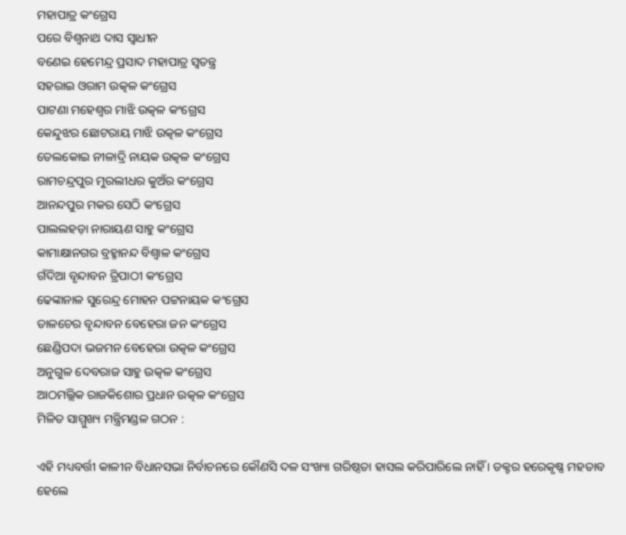ମହାପାତ୍ର କଂଗ୍ରେସ
ପରେ ବିଶ୍ୱନାଥ ଦାସ ସ୍ୱାଧୀନ
ବଣେଇ ହେମେନ୍ଦ୍ର ପ୍ରସାଦ ମହାପାତ୍ର ସ୍ୱତନ୍ତ୍ର
ସହରାଇ ଓରାମ ଉତ୍କଳ କଂଗ୍ରେସ
ପାଟଣା ମହେଶ୍ୱର ମାଝି ଉତ୍କଳ କଂଗ୍ରେସ
କେନ୍ଦୁଝର ଛୋଟରାୟ ମାଝି ଉତ୍କଳ କଂଗ୍ରେସ
ତେଲକୋଇ ନୀଳାଦ୍ରି ନାୟକ ଉତ୍କଳ କଂଗ୍ରେସ
ରାମଚନ୍ଦ୍ରପୁର ମୁରଲୀଧର କୁଅଁର କଂଗ୍ରେସ
ଆନନ୍ଦପୁର ମକର ସେଠି କଂଗ୍ରେସ
ପାଲଲହଡ଼ା ନାରାୟଣ ସାହୁ କଂଗ୍ରେସ
କାମାକ୍ଷାନଗର ବ୍ରହ୍ମାନନ୍ଦ ବିଶ୍ୱାଳ କଂଗ୍ରେସ
ଗଁଦିଆ ବୃନ୍ଦାବନ ତ୍ରିପାଠୀ କଂଗ୍ରେସ
ଢେଙ୍କାନାଳ ସୁରେନ୍ଦ୍ର ମୋହନ ପଟ୍ଟନାୟକ କଂଗ୍ରେସ
ତାଳଚେର ବୃନ୍ଦାବନ ବେହେରା ଜନ କଂଗ୍ରେସ
ଛେଣ୍ଡିପଦା ଭଜମନ ବେହେରା ଉତ୍କଳ କଂଗ୍ରେସ
ଅନୁଗୁଳ ଦେବରାଜ ସାହୁ ଉତ୍କଳ କଂଗ୍ରେସ
ଆଠମଲ୍ଲିକ ରାଜକିଶୋର ପ୍ରଧାନ ଉତ୍କଳ କଂଗ୍ରେସ
ମିଳିତ ସାମ୍ମୁଖ୍ୟ ମନ୍ତ୍ରିମଣ୍ଡଳ ଗଠନ :

ଏହି ମଧ୍ୟବର୍ତ୍ତୀ କାଳୀନ ବିଧାନସଭା ନିର୍ବାଚନରେ କୌଣସି ଦଳ ସଂଖ୍ୟା ଗରିଷ୍ଠତା ହାସଲ କରିପାରିଲେ ନାହିଁ । ଡକ୍ଟର ହରେକୃଷ୍ଣ ମହତାବ ହେଲେ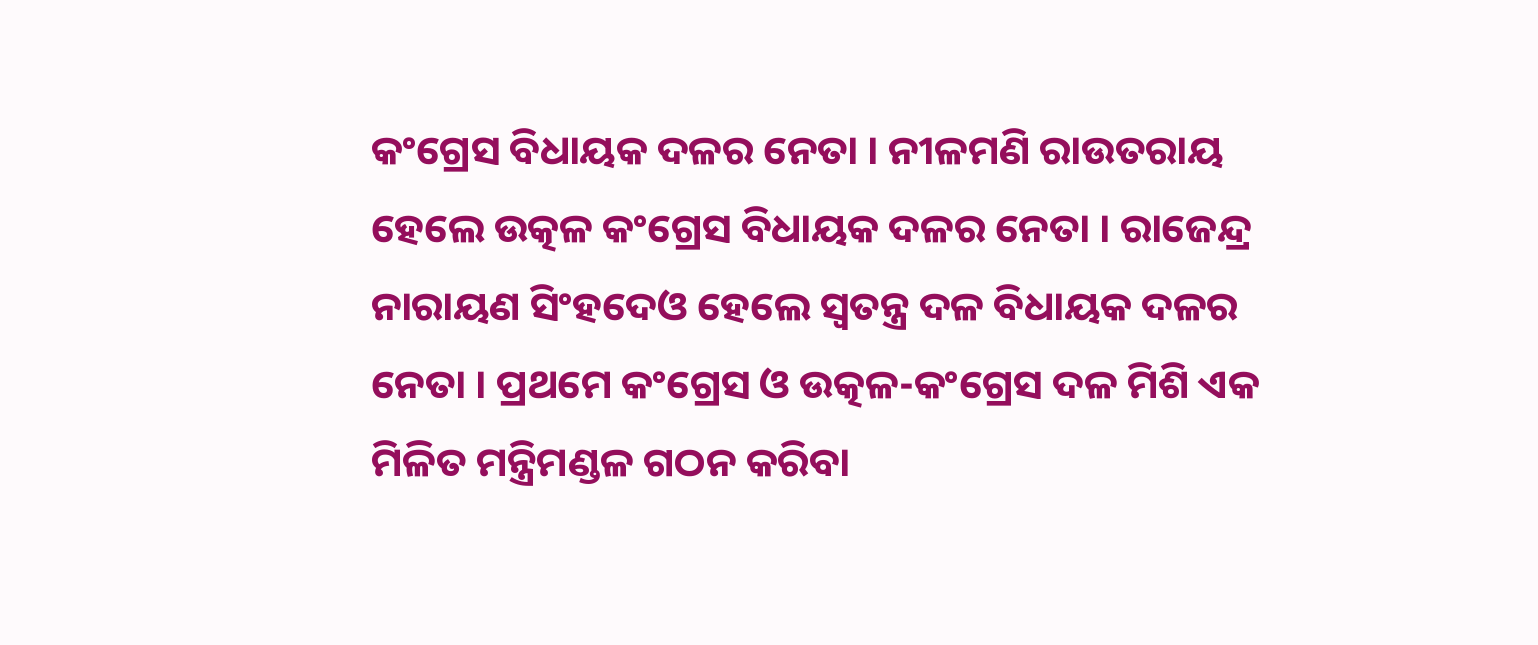କଂଗ୍ରେସ ବିଧାୟକ ଦଳର ନେତା । ନୀଳମଣି ରାଉତରାୟ ହେଲେ ଉତ୍କଳ କଂଗ୍ରେସ ବିଧାୟକ ଦଳର ନେତା । ରାଜେନ୍ଦ୍ର ନାରାୟଣ ସିଂହଦେଓ ହେଲେ ସ୍ୱତନ୍ତ୍ର ଦଳ ବିଧାୟକ ଦଳର ନେତା । ପ୍ରଥମେ କଂଗ୍ରେସ ଓ ଉତ୍କଳ-କଂଗ୍ରେସ ଦଳ ମିଶି ଏକ ମିଳିତ ମନ୍ତ୍ରିମଣ୍ଡଳ ଗଠନ କରିବା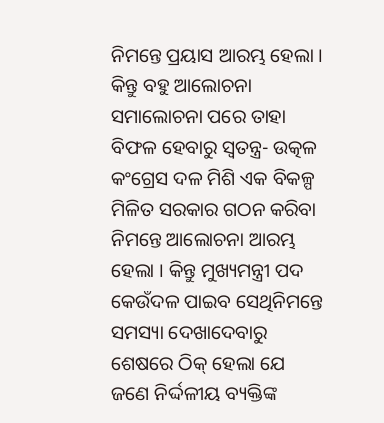ନିମନ୍ତେ ପ୍ରୟାସ ଆରମ୍ଭ ହେଲା । କିନ୍ତୁ ବହୁ ଆଲୋଚନା ସମାଲୋଚନା ପରେ ତାହା ବିଫଳ ହେବାରୁ ସ୍ୱତନ୍ତ୍ର- ଉତ୍କଳ କଂଗ୍ରେସ ଦଳ ମିଶି ଏକ ବିକଳ୍ପ ମିଳିତ ସରକାର ଗଠନ କରିବା ନିମନ୍ତେ ଆଲୋଚନା ଆରମ୍ଭ ହେଲା । କିନ୍ତୁ ମୁଖ୍ୟମନ୍ତ୍ରୀ ପଦ କେଉଁଦଳ ପାଇବ ସେଥିନିମନ୍ତେ ସମସ୍ୟା ଦେଖାଦେବାରୁ ଶେଷରେ ଠିକ୍‍ ହେଲା ଯେ ଜଣେ ନିର୍ଦ୍ଦଳୀୟ ବ୍ୟକ୍ତିଙ୍କ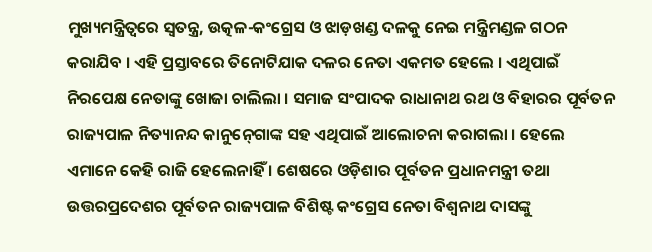ମୁଖ୍ୟମନ୍ତ୍ରିତ୍ୱରେ ସ୍ୱତନ୍ତ୍ର, ଉତ୍କଳ-କଂଗ୍ରେସ ଓ ଝାଡ଼ଖଣ୍ଡ ଦଳକୁ ନେଇ ମନ୍ତ୍ରିମଣ୍ଡଳ ଗଠନ କରାଯିବ । ଏହି ପ୍ରସ୍ତାବରେ ତିନୋଟିଯାକ ଦଳର ନେତା ଏକମତ ହେଲେ । ଏଥିପାଇଁ ନିରପେକ୍ଷ ନେତାଙ୍କୁ ଖୋଜା ଚାଲିଲା । ସମାଜ ସଂପାଦକ ରାଧାନାଥ ରଥ ଓ ବିହାରର ପୂର୍ବତନ ରାଜ୍ୟପାଳ ନିତ୍ୟାନନ୍ଦ କାନୁନ୍‍ଗୋଙ୍କ ସହ ଏଥିପାଇଁ ଆଲୋଚନା କରାଗଲା । ହେଲେ ଏମାନେ କେହି ରାଜି ହେଲେନାହିଁ । ଶେଷରେ ଓଡ଼ିଶାର ପୂର୍ବତନ ପ୍ରଧାନମନ୍ତ୍ରୀ ତଥା ଉତ୍ତରପ୍ରଦେଶର ପୂର୍ବତନ ରାଜ୍ୟପାଳ ବିଶିଷ୍ଟ କଂଗ୍ରେସ ନେତା ବିଶ୍ୱନାଥ ଦାସଙ୍କୁ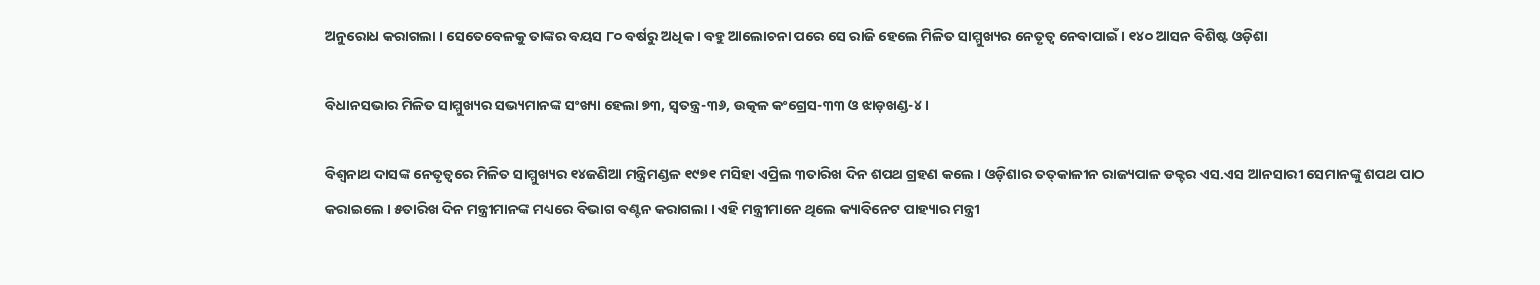ଅନୁରୋଧ କରାଗଲା । ସେତେବେଳକୁ ତାଙ୍କର ବୟସ ୮୦ ବର୍ଷରୁ ଅଧିକ । ବହୁ ଆଲୋଚନା ପରେ ସେ ରାଜି ହେଲେ ମିଳିତ ସାମ୍ମୁଖ୍ୟର ନେତୃତ୍ୱ ନେବାପାଇଁ । ୧୪୦ ଆସନ ବିଶିଷ୍ଟ ଓଡ଼ିଶା

ବିଧାନସଭାର ମିଳିତ ସାମ୍ମୁଖ୍ୟର ସଭ୍ୟମାନଙ୍କ ସଂଖ୍ୟା ହେଲା ୭୩, ସ୍ୱତନ୍ତ୍ର-୩୬, ଉତ୍କଳ କଂଗ୍ରେସ-୩୩ ଓ ଝାଡ଼ଖଣ୍ଡ-୪ ।

ବିଶ୍ୱନାଥ ଦାସଙ୍କ ନେତୃତ୍ୱରେ ମିଳିତ ସାମ୍ମୁଖ୍ୟର ୧୪ଜଣିଆ ମନ୍ତ୍ରିମଣ୍ଡଳ ୧୯୭୧ ମସିହା ଏପ୍ରିଲ ୩ତାରିଖ ଦିନ ଶପଥ ଗ୍ରହଣ କଲେ । ଓଡ଼ିଶାର ତତ୍‍କାଳୀନ ରାଜ୍ୟପାଳ ଡକ୍ଟର ଏସ.ଏସ ଆନସାରୀ ସେମାନଙ୍କୁ ଶପଥ ପାଠ କରାଇଲେ । ୫ତାରିଖ ଦିନ ମନ୍ତ୍ରୀମାନଙ୍କ ମଧ୍ୟରେ ବିଭାଗ ବଣ୍ଟନ କରାଗଲା । ଏହି ମନ୍ତ୍ରୀମାନେ ଥିଲେ କ୍ୟାବିନେଟ ପାହ୍ୟାର ମନ୍ତ୍ରୀ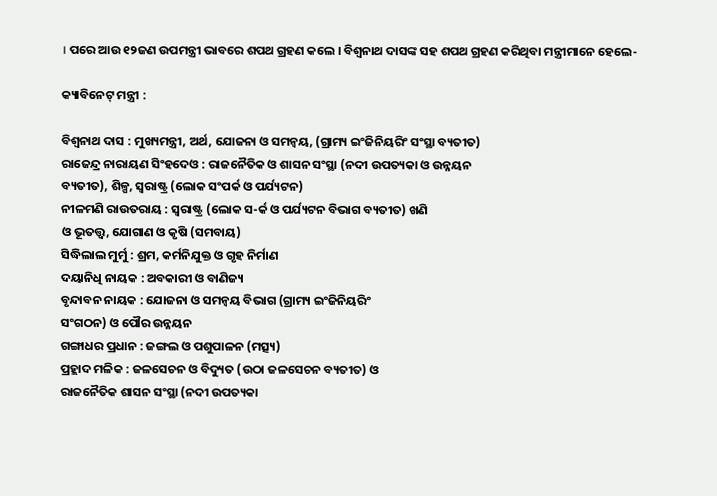। ପରେ ଆଉ ୧୨ଜଣ ଉପମନ୍ତ୍ରୀ ଭାବରେ ଶପଥ ଗ୍ରହଣ କଲେ । ବିଶ୍ୱନାଥ ଦାସଙ୍କ ସହ ଶପଥ ଗ୍ରହଣ କରିଥିବା ମନ୍ତ୍ରୀମାନେ ହେଲେ-

କ୍ୟାବିନେଟ୍‍ ମନ୍ତ୍ରୀ :

ବିଶ୍ୱନାଥ ଦାସ : ମୁଖ୍ୟମନ୍ତ୍ରୀ, ଅର୍ଥ, ଯୋଜନା ଓ ସମନ୍ୱୟ, (ଗ୍ରାମ୍ୟ ଇଂଜିନିୟରିଂ ସଂସ୍ଥା ବ୍ୟତୀତ)
ରାଜେନ୍ଦ୍ର ନାରାୟଣ ସିଂହଦେଓ : ରାଜନୈତିକ ଓ ଶାସନ ସଂସ୍ଥା (ନଦୀ ଉପତ୍ୟକା ଓ ଉନ୍ନୟନ
ବ୍ୟତୀତ), ଶିଳ୍ପ, ସ୍ୱରାଷ୍ଟ୍ର (ଲୋକ ସଂପର୍କ ଓ ପର୍ଯ୍ୟଟନ)
ନୀଳମଣି ରାଉତରାୟ : ସ୍ୱରାଷ୍ଟ୍ର (ଲୋକ ସ-ର୍କ ଓ ପର୍ଯ୍ୟଟନ ବିଭାଗ ବ୍ୟତୀତ) ଖଣି
ଓ ଭୂତତ୍ତ୍ୱ, ଯୋଗାଣ ଓ କୃଷି (ସମବାୟ)
ସିଦ୍ଧିଲାଲ ମୁର୍ମୁ : ଶ୍ରମ, କର୍ମନିଯୁକ୍ତ ଓ ଗୃହ ନିର୍ମାଣ
ଦୟାନିଧି ନାୟକ : ଅବକାରୀ ଓ ବାଣିଜ୍ୟ
ବୃନ୍ଦାବନ ନାୟକ : ଯୋଜନା ଓ ସମନ୍ୱୟ ବିଭାଗ (ଗ୍ରାମ୍ୟ ଇଂଜିନିୟରିଂ
ସଂଗଠନ) ଓ ପୌର ଉନ୍ନୟନ
ଗଙ୍ଗାଧର ପ୍ରଧାନ : ଜଙ୍ଗଲ ଓ ପଶୁପାଳନ (ମତ୍ସ୍ୟ)
ପ୍ରହ୍ଲାଦ ମଳିକ : ଜଳସେଚନ ଓ ବିଦ୍ୟୁତ (ଉଠା ଜଳସେଚନ ବ୍ୟତୀତ) ଓ
ରାଜନୈତିକ ଶାସନ ସଂସ୍ଥା (ନଦୀ ଉପତ୍ୟକା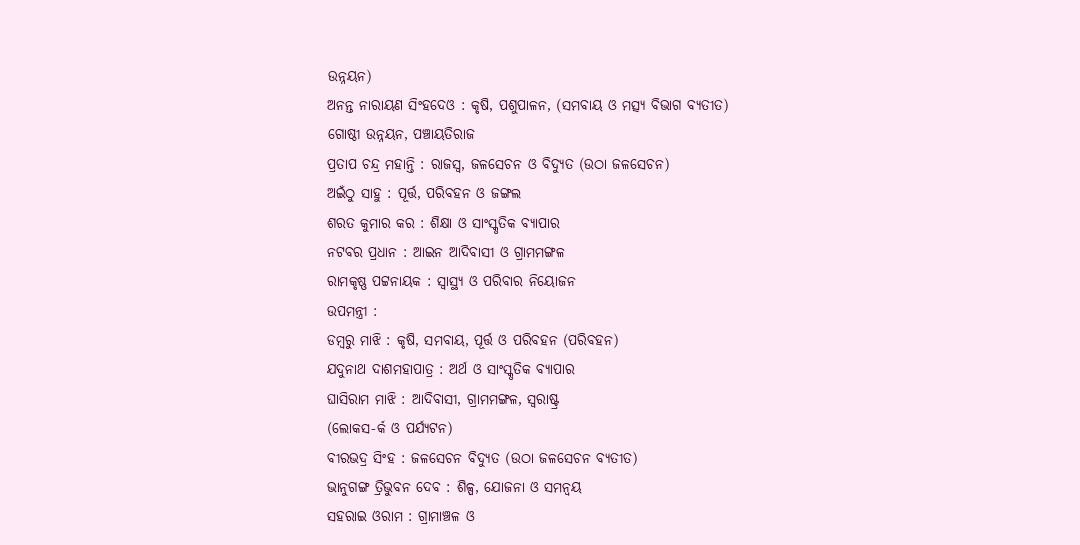ଉନ୍ନୟନ)
ଅନନ୍ତ ନାରାୟଣ ସିଂହଦେଓ : କୃଷି, ପଶୁପାଳନ, (ସମବାୟ ଓ ମତ୍ସ୍ୟ ବିଭାଗ ବ୍ୟତୀତ)
ଗୋଷ୍ଠୀ ଉନ୍ନୟନ, ପଞ୍ଚାୟତିରାଜ
ପ୍ରତାପ ଚନ୍ଦ୍ର ମହାନ୍ତି : ରାଜସ୍ୱ, ଜଳସେଚନ ଓ ବିଦ୍ୟୁତ (ଉଠା ଜଳସେଚନ)
ଅଇଁଠୁ ସାହୁ : ପୂର୍ତ୍ତ, ପରିବହନ ଓ ଜଙ୍ଗଲ
ଶରତ କୁମାର କର : ଶିକ୍ଷା ଓ ସାଂସ୍କୃତିକ ବ୍ୟାପାର
ନଟବର ପ୍ରଧାନ : ଆଇନ ଆଦିବାସୀ ଓ ଗ୍ରାମମଙ୍ଗଳ
ରାମକୃଷ୍ଣ ପଟ୍ଟନାୟକ : ସ୍ୱାସ୍ଥ୍ୟ ଓ ପରିବାର ନିୟୋଜନ
ଉପମନ୍ତ୍ରୀ :
ଡମ୍ବରୁ ମାଝି : କୃଷି, ସମବାୟ, ପୂର୍ତ୍ତ ଓ ପରିବହନ (ପରିବହନ)
ଯଦୁନାଥ ଦାଶମହାପାତ୍ର : ଅର୍ଥ ଓ ସାଂସ୍କୃତିକ ବ୍ୟାପାର
ଘାସିରାମ ମାଝି : ଆଦିବାସୀ, ଗ୍ରାମମଙ୍ଗଳ, ସ୍ୱରାଷ୍ଟ୍ର
(ଲୋକସ-ର୍କ ଓ ପର୍ଯ୍ୟଟନ)
ବୀରଭଦ୍ର ସିଂହ : ଜଳସେଚନ ବିଦ୍ୟୁତ (ଉଠା ଜଳସେଚନ ବ୍ୟତୀତ)
ଭାନୁଗଙ୍ଗ ତ୍ରିଭୁବନ ଦେବ : ଶିଳ୍ପ, ଯୋଜନା ଓ ସମନ୍ୱୟ
ସହରାଇ ଓରାମ : ଗ୍ରାମାଞ୍ଚଳ ଓ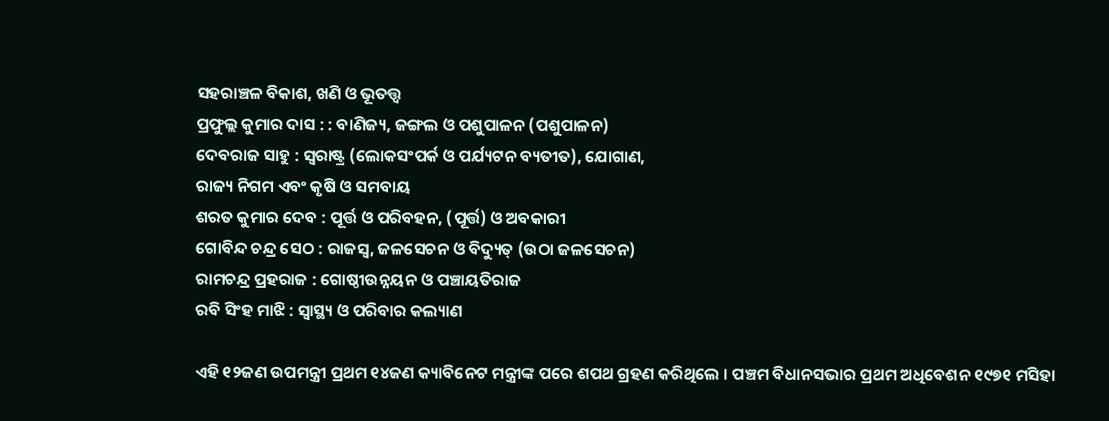ସହରାଞ୍ଚଳ ବିକାଶ, ଖଣି ଓ ଭୂତତ୍ତ୍ୱ
ପ୍ରଫୁଲ୍ଲ କୁମାର ଦାସ : : ବାଣିଜ୍ୟ, ଜଙ୍ଗଲ ଓ ପଶୁପାଳନ (ପଶୁପାଳନ)
ଦେବରାଜ ସାହୁ : ସ୍ୱରାଷ୍ଟ୍ର (ଲୋକସଂପର୍କ ଓ ପର୍ଯ୍ୟଟନ ବ୍ୟତୀତ), ଯୋଗାଣ,
ରାଜ୍ୟ ନିଗମ ଏବଂ କୃଷି ଓ ସମବାୟ
ଶରତ କୁମାର ଦେବ : ପୂର୍ତ୍ତ ଓ ପରିବହନ, (ପୂର୍ତ୍ତ) ଓ ଅବକାରୀ
ଗୋବିନ୍ଦ ଚନ୍ଦ୍ର ସେଠ : ରାଜସ୍ୱ, ଜଳସେଚନ ଓ ବିଦ୍ୟୁତ୍‍ (ଉଠା ଜଳସେଚନ)
ରାମଚନ୍ଦ୍ର ପ୍ରହରାଜ : ଗୋଷ୍ଠୀଉନ୍ନୟନ ଓ ପଞ୍ଚାୟତିରାଜ
ରବି ସିଂହ ମାଝି : ସ୍ୱାସ୍ଥ୍ୟ ଓ ପରିବାର କଲ୍ୟାଣ

ଏହି ୧୨ଜଣ ଉପମନ୍ତ୍ରୀ ପ୍ରଥମ ୧୪ଜଣ କ୍ୟାବିନେଟ ମନ୍ତ୍ରୀଙ୍କ ପରେ ଶପଥ ଗ୍ରହଣ କରିଥିଲେ । ପଞ୍ଚମ ବିଧାନସଭାର ପ୍ରଥମ ଅଧିବେଶନ ୧୯୭୧ ମସିହା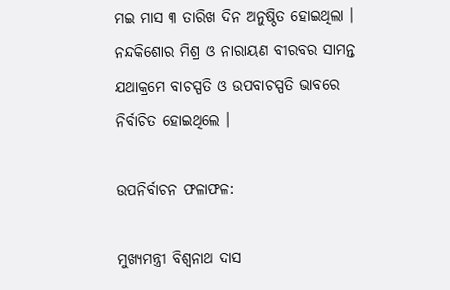ମଇ ମାସ ୩ ତାରିଖ ଦିନ ଅନୁଷ୍ଠିତ ହୋଇଥିଲା । ନନ୍ଦକିଶୋର ମିଶ୍ର ଓ ନାରାୟଣ ବୀରବର ସାମନ୍ତ ଯଥାକ୍ରମେ ବାଚସ୍ପତି ଓ ଉପବାଚସ୍ପତି ଭାବରେ ନିର୍ବାଚିତ ହୋଇଥିଲେ ।

ଉପନିର୍ବାଚନ ଫଳାଫଳ:

ମୁଖ୍ୟମନ୍ତ୍ରୀ ବିଶ୍ୱନାଥ ଦାସ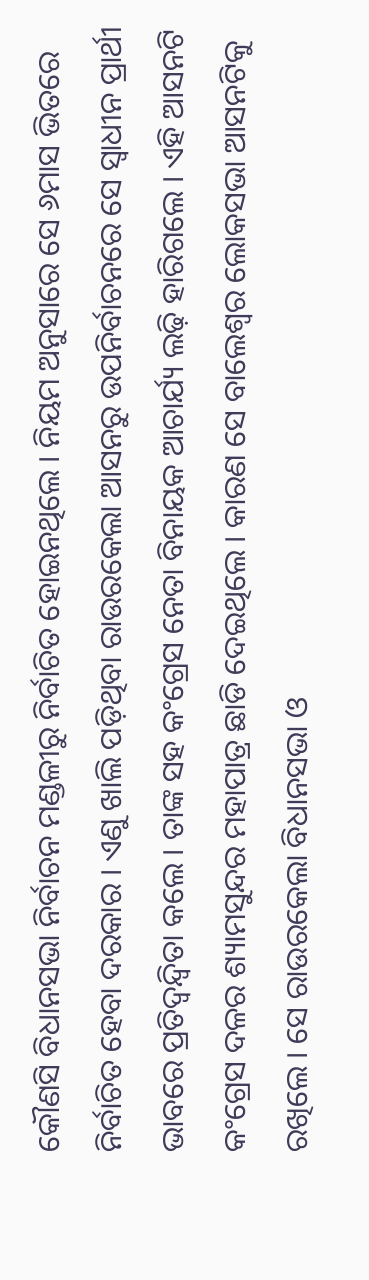କୌଣସି ବିଧାନସଭା ନିର୍ବାଚନ ମଣ୍ଡଳୀରୁ ନିର୍ବାଚିତ ହୋଇନଥିଲେ । ନିୟମ ଅନୁସାରେ ସେ ୬ମାସ ଭିତରେ ନିର୍ବାଚିତ ହେବା ଦରକାର । ଏଣୁ ଖାଲି ପଡ଼ିଥିବା ରାଉରକେଲା ଆସନରୁ ଉପନିର୍ବାଚନରେ ସେ ସ୍ୱାଧୀନ ପ୍ରାର୍ଥୀ ଭାବରେ ପ୍ରତିଦ୍ୱନ୍ଦ୍ୱିତା କଲେ । ତାଙ୍କ ସହ କଂଗ୍ରେସ ନେତା ବିନାୟକ ଆଚାର୍ଯ୍ୟ ଲଢ଼ି ହାରିଗଲେ । ଏହି ଆସନଟି କଂଗ୍ରେସ ଦଳର ଶ୍ୟାମସୁନ୍ଦର ମହାପାତ୍ର ଛାଡି ଦେଇଥିଲେ । କାରଣ ସେ ବାଲେଶ୍ୱର ଲୋକସଭା ଆସନଟିକୁ ରଖିଲେ । ସେ ରାଉରକେଲା ବିଧାନସଭା ଓ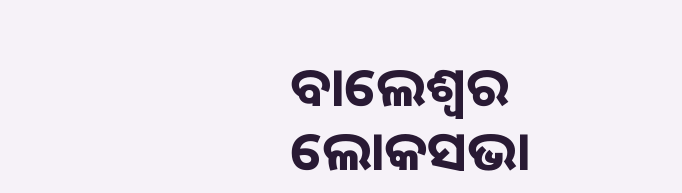ବାଲେଶ୍ୱର ଲୋକସଭା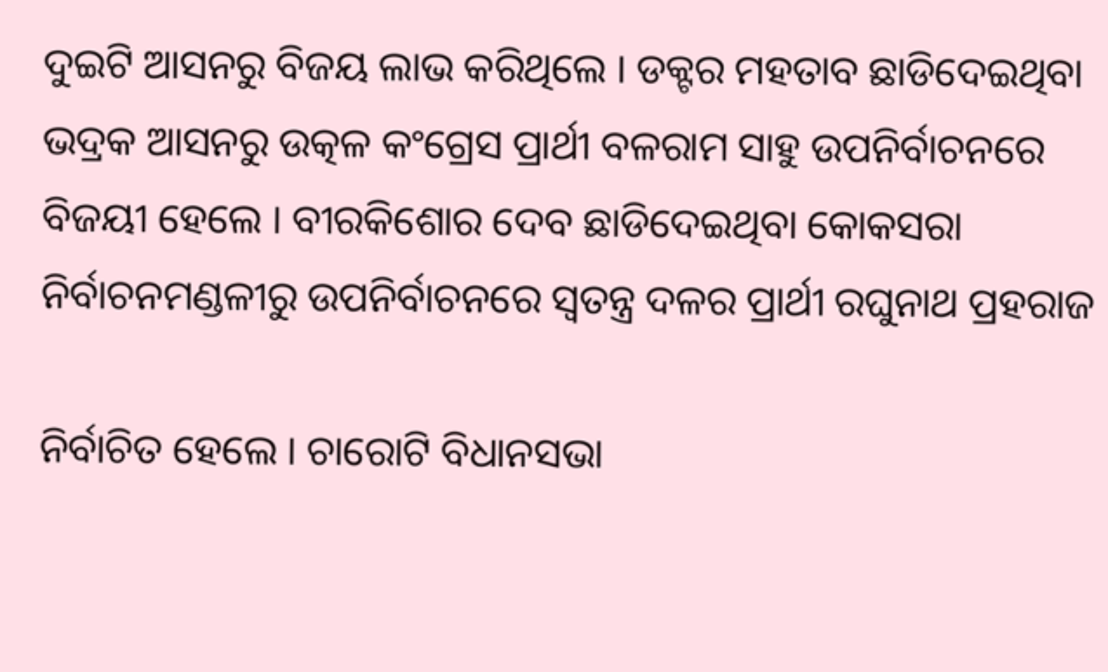ଦୁଇଟି ଆସନରୁ ବିଜୟ ଲାଭ କରିଥିଲେ । ଡକ୍ଟର ମହତାବ ଛାଡିଦେଇଥିବା ଭଦ୍ରକ ଆସନରୁ ଉତ୍କଳ କଂଗ୍ରେସ ପ୍ରାର୍ଥୀ ବଳରାମ ସାହୁ ଉପନିର୍ବାଚନରେ ବିଜୟୀ ହେଲେ । ବୀରକିଶୋର ଦେବ ଛାଡିଦେଇଥିବା କୋକସରା ନିର୍ବାଚନମଣ୍ଡଳୀରୁ ଉପନିର୍ବାଚନରେ ସ୍ୱତନ୍ତ୍ର ଦଳର ପ୍ରାର୍ଥୀ ରଘୁନାଥ ପ୍ରହରାଜ

ନିର୍ବାଚିତ ହେଲେ । ଚାରୋଟି ବିଧାନସଭା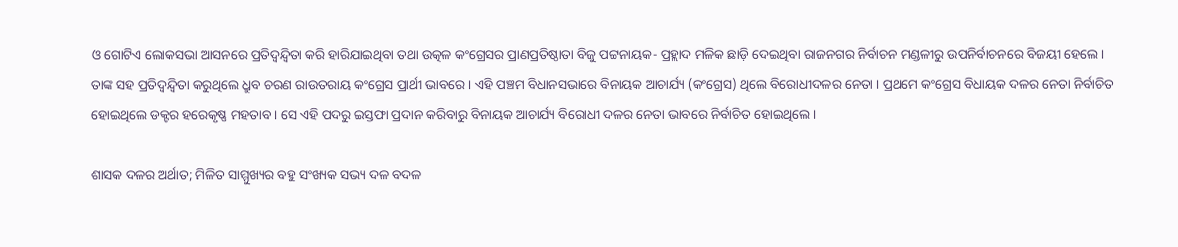ଓ ଗୋଟିଏ ଲୋକସଭା ଆସନରେ ପ୍ରତିଦ୍ୱନ୍ଦ୍ୱିତା କରି ହାରିଯାଇଥିବା ତ‌ଥା ଉତ୍କଳ କଂଗ୍ରେସର ପ୍ରାଣପ୍ରତିଷ୍ଠାତା ବିଜୁ ପଟ୍ଟନାୟକ- ପ୍ରହ୍ଲାଦ ମଳିକ ଛାଡ଼ି ଦେଇଥିବା ରାଜନଗର ନିର୍ବାଚନ ମଣ୍ଡଳୀରୁ ଉପନିର୍ବାଚନରେ ବିଜୟୀ ହେଲେ । ତାଙ୍କ ସହ ପ୍ରତିଦ୍ୱନ୍ଦ୍ୱିତା କରୁଥିଲେ ଧ୍ରୁବ ଚରଣ ରାଉତରାୟ କଂଗ୍ରେସ ପ୍ରାର୍ଥୀ ଭାବରେ । ଏହି ପଞ୍ଚମ ବିଧାନସଭାରେ ବିନାୟକ ଆଚାର୍ଯ୍ୟ (କଂଗ୍ରେସ) ଥିଲେ ବିରୋଧୀଦଳର ନେତା । ପ୍ରଥମେ କଂଗ୍ରେସ ବିଧାୟକ ଦଳର ନେତା ନିର୍ବାଚିତ ହୋଇଥିଲେ ଡକ୍ଟର ହରେକୃଷ୍ଣ ମହତାବ । ସେ ଏହି ପଦରୁ ଇସ୍ତଫା ପ୍ରଦାନ କରିବାରୁ ବିନାୟକ ଆଚାର୍ଯ୍ୟ ବିରୋଧୀ ଦଳର ନେତା ଭାବରେ ନିର୍ବାଚିତ ହୋଇଥିଲେ ।

ଶାସକ ଦଳର ଅର୍ଥାତ; ମିଳିତ ସାମ୍ମୁଖ୍ୟର ବହୁ ସଂଖ୍ୟକ ସଭ୍ୟ ଦଳ ବଦଳ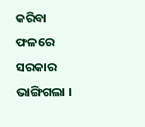କରିବା ଫଳରେ ସରକାର ଭାଙ୍ଗିଗଲା ।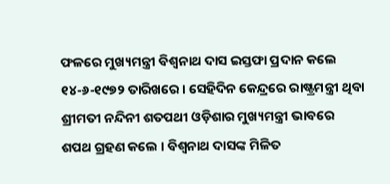ଫଳରେ ମୁଖ୍ୟମନ୍ତ୍ରୀ ବିଶ୍ୱନାଥ ଦାସ ଇସ୍ତଫା ପ୍ରଦାନ କଲେ ୧୪-୬-୧୯୭୨ ତାରିଖରେ । ସେହିଦିନ କେନ୍ଦ୍ରରେ ରାଷ୍ଟ୍ରମନ୍ତ୍ରୀ ଥିବା ଶ୍ରୀମତୀ ନନ୍ଦିନୀ ଶତପଥୀ ଓଡ଼ିଶାର ମୁଖ୍ୟମନ୍ତ୍ରୀ ଭାବରେ ଶପଥ ଗ୍ରହଣ କଲେ । ବିଶ୍ୱନାଥ ଦାସଙ୍କ ମିଳିତ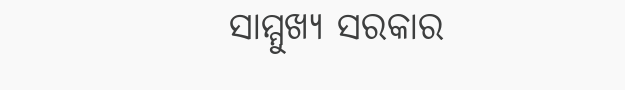ସାମ୍ମୁଖ୍ୟ ସରକାର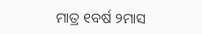ମାତ୍ର ୧ବର୍ଷ ୨ମାସ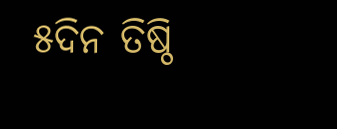୫ଦିନ ତିଷ୍ଠି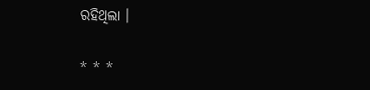ରହିଥିଲା ।

* * *